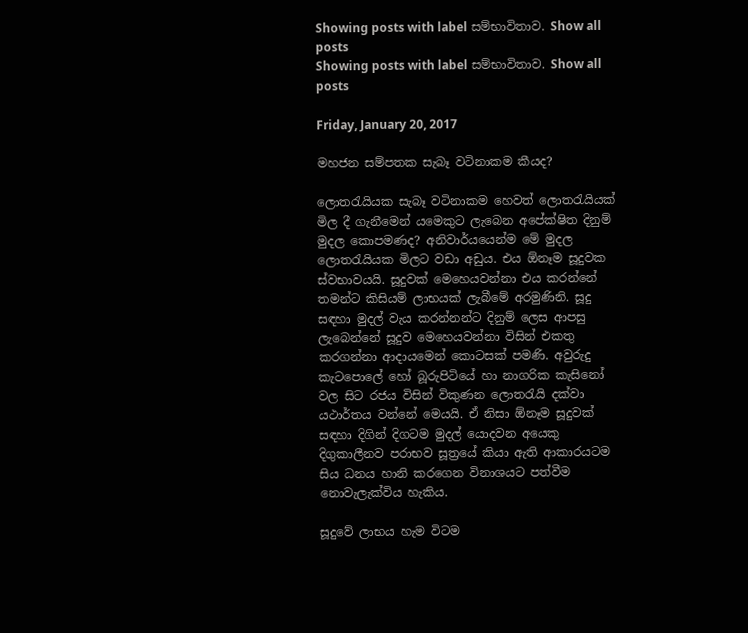Showing posts with label සම්භාවිතාව. Show all posts
Showing posts with label සම්භාවිතාව. Show all posts

Friday, January 20, 2017

මහජන සම්පතක සැබෑ වටිනාකම කීයද?

ලොතරැයියක සැබෑ වටිනාකම හෙවත් ලොතරැයියක් මිල දී ගැනීමෙන් යමෙකුට ලැබෙන අපේක්ෂිත දිනුම් මුදල කොපමණද? අනිවාර්යයෙන්ම මේ මුදල ලොතරැයියක මිලට වඩා අඩුය. එය ඕනෑම සූදුවක ස්වභාවයයි. සූදුවක් මෙහෙයවන්නා එය කරන්නේ තමන්ට කිසියම් ලාභයක් ලැබීමේ අරමුණිනි. සූදු සඳහා මුදල් වැය කරන්නන්ට දිනුම් ලෙස ආපසු ලැබෙන්නේ සූදුව මෙහෙයවන්නා විසින් එකතු කරගන්නා ආදායමෙන් කොටසක් පමණි. අවුරුදු කැටපොලේ හෝ බූරුපිටියේ හා නාගරික කැසිනෝ වල සිට රජය විසින් විකුණන ලොතරැයි දක්වා යථාර්තය වන්නේ මෙයයි. ඒ නිසා ඕනෑම සූදුවක් සඳහා දිගින් දිගටම මුදල් යොදවන අයෙකු දිගුකාලීනව පරාභව සූත්‍රයේ කියා ඇති ආකාරයටම සිය ධනය හානි කරගෙන විනාශයට පත්වීම නොවැලැක්විය හැකිය.

සූදුවේ ලාභය හැම විටම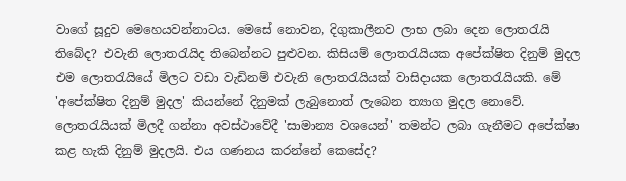වාගේ සූදුව මෙහෙයවන්නාටය. මෙසේ නොවන, දිගුකාලීනව ලාභ ලබා දෙන ලොතරැයි තිබේද? එවැනි ලොතරැයිද තිබෙන්නට පුළුවන. කිසියම් ලොතරැයියක අපේක්ෂිත දිනුම් මුදල එම ලොතරැයියේ මිලට වඩා වැඩිනම් එවැනි ලොතරැයියක් වාසිදායක ලොතරැයියකි. මේ 'අපේක්ෂිත දිනුම් මුදල' කියන්නේ දිනුමක් ලැබුනොත් ලැබෙන ත්‍යාග මුදල නොවේ. ලොතරැයියක් මිලදී ගන්නා අවස්ථාවේදී 'සාමාන්‍ය වශයෙන්' තමන්ට ලබා ගැනීමට අපේක්ෂා කළ හැකි දිනුම් මුදලයි. එය ගණනය කරන්නේ කෙසේද?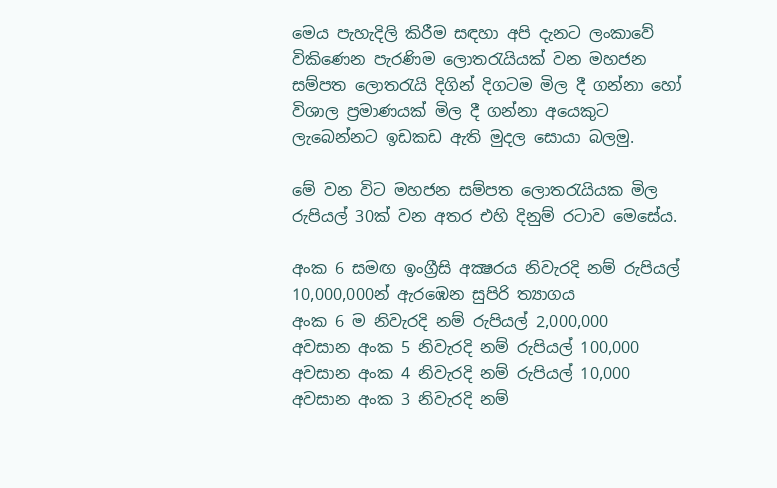මෙය පැහැදිලි කිරීම සඳහා අපි දැනට ලංකාවේ විකිණෙන පැරණිම ලොතරැයියක් වන මහජන සම්පත ලොතරැයි දිගින් දිගටම මිල දී ගන්නා හෝ විශාල ප්‍රමාණයක් මිල දී ගන්නා අයෙකුට ලැබෙන්නට ඉඩකඩ ඇති මුදල සොයා බලමු.

මේ වන විට මහජන සම්පත ලොතරැයියක මිල රුපියල් 30ක් වන අතර එහි දිනුම් රටාව මෙසේය.

අංක 6 සමඟ ඉංග්‍රීසි අක්‍ෂරය නිවැරදි නම් රුපියල් 10,000,000න් ඇර‍‍‍‍ඹෙන සුපිරි ත්‍යාගය
අංක 6 ම නිවැරදි නම් රුපියල් 2,000,000
අවසාන අංක 5 නිවැරදි නම් රුපියල් 100,000
අවසාන අංක 4 නිවැරදි නම් රුපියල් 10,000
අවසාන අංක 3 නිවැරදි නම්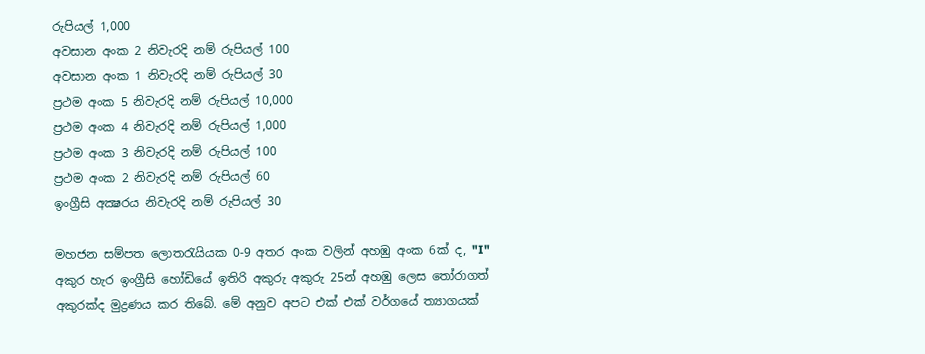රුපියල් 1,000
අවසාන අංක 2 නිවැරදි නම් රුපියල් 100
අවසාන අංක 1 නිවැරදි නම් රුපියල් 30
ප්‍රථම අංක 5 නිවැරදි නම් රුපියල් 10,000
ප්‍රථම අංක 4 නිවැරදි නම් රුපියල් 1,000
ප්‍රථම අංක 3 නිවැරදි නම් රුපියල් 100
ප්‍රථම අංක 2 නිවැරදි නම් රුපියල් 60
ඉංග්‍රීසි අක්‍ෂරය නිවැරදි නම් රුපියල් 30

මහජන සම්පත ලොතරැයියක 0-9 අතර අංක වලින් අහඹු අංක 6ක් ද, "I" අකුර හැර ඉංග්‍රීසි හෝඩියේ ඉතිරි අකුරු අකුරු 25න් අහඹු ලෙස තෝරාගත් අකුරක්ද මුද්‍රණය කර තිබේ. මේ අනුව අපට එක් එක් වර්ගයේ ත්‍යාගයක්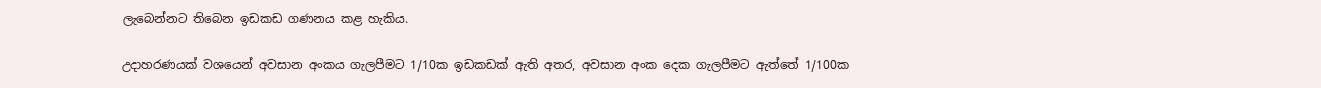ලැබෙන්නට තිබෙන ඉඩකඩ ගණනය කළ හැකිය.

උදාහරණයක් වශයෙන් අවසාන අංකය ගැලපීමට 1/10ක ඉඩකඩක් ඇති අතර, අවසාන අංක දෙක ගැලපීමට ඇත්තේ 1/100ක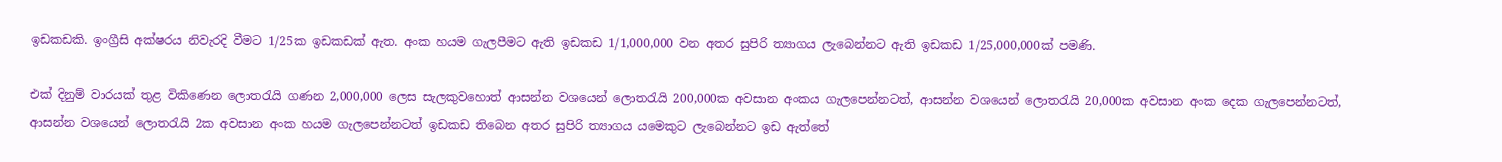ඉඩකඩකි. ඉංග්‍රීසි අක්ෂරය නිවැරදි වීමට 1/25ක ඉඩකඩක් ඇත. අංක හයම ගැලපීමට ඇති ඉඩකඩ 1/1,000,000 වන අතර සුපිරි ත්‍යාගය ලැබෙන්නට ඇති ඉඩකඩ 1/25,000,000ක් පමණි.

එක් දිනුම් වාරයක් තුළ විකිණෙන ලොතරැයි ගණන 2,000,000 ලෙස සැලකුවහොත් ආසන්න වශයෙන් ලොතරැයි 200,000ක අවසාන අංකය ගැලපෙන්නටත්, ආසන්න වශයෙන් ලොතරැයි 20,000ක අවසාන අංක දෙක ගැලපෙන්නටත්, ආසන්න වශයෙන් ලොතරැයි 2ක අවසාන අංක හයම ගැලපෙන්නටත් ඉඩකඩ තිබෙන අතර සුපිරි ත්‍යාගය යමෙකුට ලැබෙන්නට ඉඩ ඇත්තේ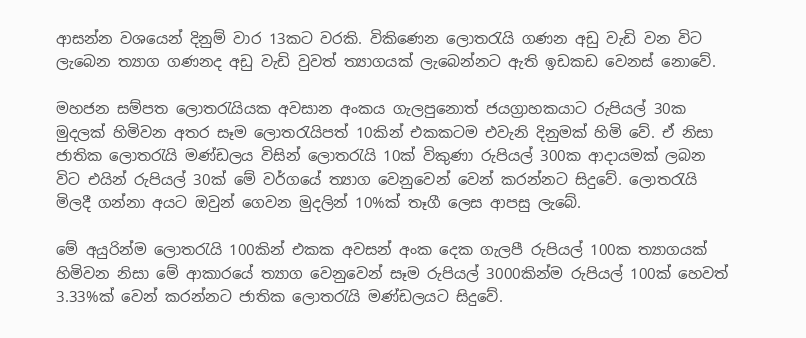ආසන්න වශයෙන් දිනුම් වාර 13කට වරකි. විකිණෙන ලොතරැයි ගණන අඩු වැඩි වන විට ලැබෙන ත්‍යාග ගණනද අඩු වැඩි වුවත් ත්‍යාගයක් ලැබෙන්නට ඇති ඉඩකඩ වෙනස් නොවේ.

මහජන සම්පත ලොතරැයියක අවසාන අංකය ගැලපුනොත් ජයග්‍රාහකයාට රුපියල් 30ක මුදලක් හිමිවන අතර සෑම ලොතරැයිපත් 10කින් එකකටම එවැනි දිනුමක් හිමි වේ. ඒ නිසා ජාතික ලොතරැයි මණ්ඩලය විසින් ලොතරැයි 10ක් විකුණා රුපියල් 300ක ආදායමක් ලබන විට එයින් රුපියල් 30ක් මේ වර්ගයේ ත්‍යාග වෙනුවෙන් වෙන් කරන්නට සිදුවේ. ලොතරැයි මිලදී ගන්නා අයට ඔවුන් ගෙවන මුදලින් 10%ක් තෑගී ලෙස ආපසු ලැබේ.

මේ අයුරින්ම ලොතරැයි 100කින් එකක අවසන් අංක දෙක ගැලපී රුපියල් 100ක ත්‍යාගයක් හිමිවන නිසා මේ ආකාරයේ ත්‍යාග වෙනුවෙන් සෑම රුපියල් 3000කින්ම රුපියල් 100ක් හෙවත් 3.33%ක් වෙන් කරන්නට ජාතික ලොතරැයි මණ්ඩලයට සිදුවේ.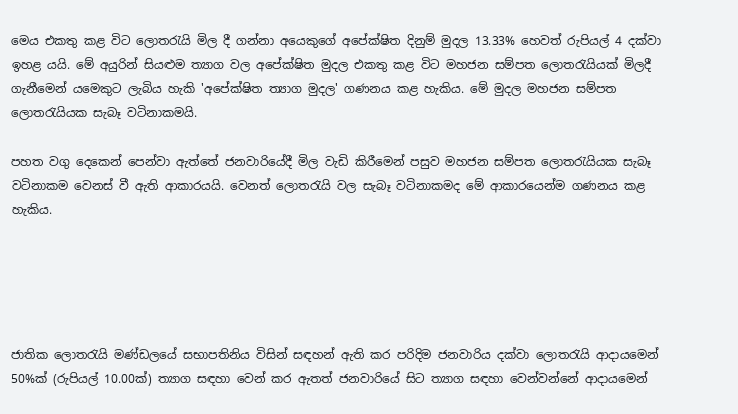මෙය එකතු කළ විට ලොතරැයි මිල දී ගන්නා අයෙකුගේ අපේක්ෂිත දිනුම් මුදල 13.33% හෙවත් රුපියල් 4 දක්වා ඉහළ යයි. මේ අයුරින් සියළුම ත්‍යාග වල අපේක්ෂිත මුදල එකතු කළ විට මහජන සම්පත ලොතරැයියක් මිලදී ගැනීමෙන් යමෙකුට ලැබිය හැකි 'අපේක්ෂිත ත්‍යාග මුදල' ගණනය කළ හැකිය. මේ මුදල මහජන සම්පත ලොතරැයියක සැබෑ වටිනාකමයි.

පහත වගු දෙකෙන් පෙන්වා ඇත්තේ ජනවාරියේදී මිල වැඩි කිරීමෙන් පසුව මහජන සම්පත ලොතරැයියක සැබෑ වටිනාකම වෙනස් වී ඇති ආකාරයයි. වෙනත් ලොතරැයි වල සැබෑ වටිනාකමද මේ ආකාරයෙන්ම ගණනය කළ හැකිය.





ජාතික ලොතරැයි මණ්ඩලයේ සභාපතිනිය විසින් සඳහන් ඇති කර පරිදිම ජනවාරිය දක්වා ලොතරැයි ආදායමෙන් 50%ක් (රුපියල් 10.00ක්) ත්‍යාග සඳහා වෙන් කර ඇතත් ජනවාරියේ සිට ත්‍යාග සඳහා වෙන්වන්නේ ආදායමෙන්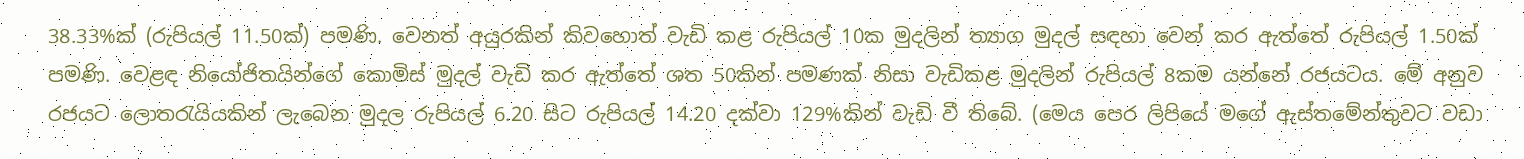38.33%ක් (රුපියල් 11.50ක්) පමණි. වෙනත් අයුරකින් කිවහොත් වැඩි කළ රුපියල් 10ක මුදලින් ත්‍යාග මුදල් සඳහා වෙන් කර ඇත්තේ රුපියල් 1.50ක් පමණි. වෙළඳ නියෝජිතයින්ගේ කොමිස් මුදල් වැඩි කර ඇත්තේ ශත 50කින් පමණක් නිසා වැඩිකළ මුදලින් රුපියල් 8කම යන්නේ රජයටය. මේ අනුව රජයට ලොතරැයියකින් ලැබෙන මුදල රුපියල් 6.20 සිට රුපියල් 14.20 දක්වා 129%කින් වැඩි වී තිබේ. (මෙය පෙර ලිපියේ මගේ ඇස්තමේන්තුවට වඩා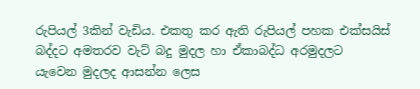රුපියල් 3කින් වැඩිය. එකතු කර ඇති රුපියල් පහක එක්සයිස් බද්දට අමතරව වැට් බදු මුදල හා ඒකාබද්ධ අරමුදලට යැවෙන මුදලද ආසන්න ලෙස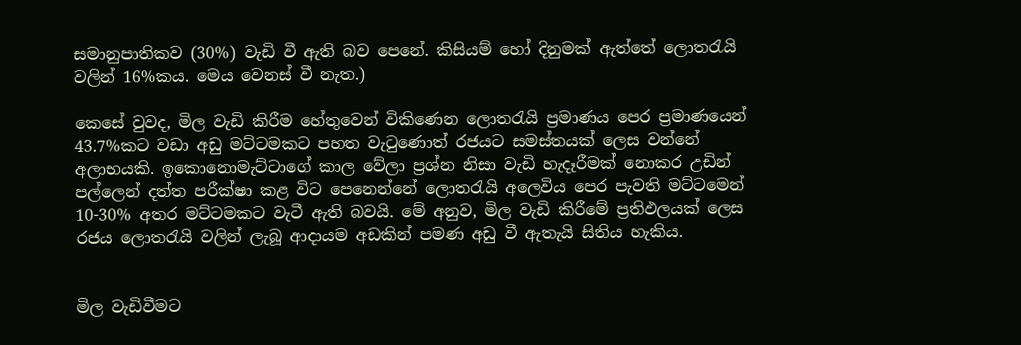සමානුපාතිකව (30%) වැඩි වී ඇති බව පෙනේ. කිසියම් හෝ දිනුමක් ඇත්තේ ලොතරැයි වලින් 16%කය. මෙය වෙනස් වී නැත.)

කෙසේ වුවද, මිල වැඩි කිරීම හේතුවෙන් විකිණෙන ලොතරැයි ප්‍රමාණය පෙර ප්‍රමාණයෙන් 43.7%කට වඩා අඩු මට්ටමකට පහත වැටුණොත් රජයට සමස්තයක් ලෙස වන්නේ අලාභයකි. ඉකොනොමැට්ටාගේ කාල වේලා ප්‍රශ්න නිසා වැඩි හැදෑරීමක් නොකර උඩින් පල්ලෙන් දත්ත පරීක්ෂා කළ විට පෙනෙන්නේ ලොතරැයි අලෙවිය පෙර පැවති මට්ටමෙන් 10-30% අතර මට්ටමකට වැටී ඇති බවයි. මේ අනුව, මිල වැඩි කිරීමේ ප්‍රතිඵලයක් ලෙස රජය ලොතරැයි වලින් ලැබූ ආදායම අඩකින් පමණ අඩු වී ඇතැයි සිතිය හැකිය.


මිල වැඩිවීමට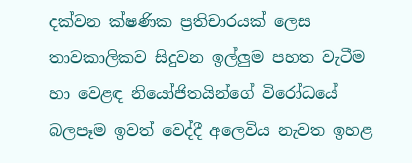දක්වන ක්ෂණික ප්‍රතිචාරයක් ලෙස තාවකාලිකව සිදුවන ඉල්ලුම පහත වැටීම හා වෙළඳ නියෝජිතයින්ගේ විරෝධයේ බලපෑම ඉවත් වෙද්දී අලෙවිය නැවත ඉහළ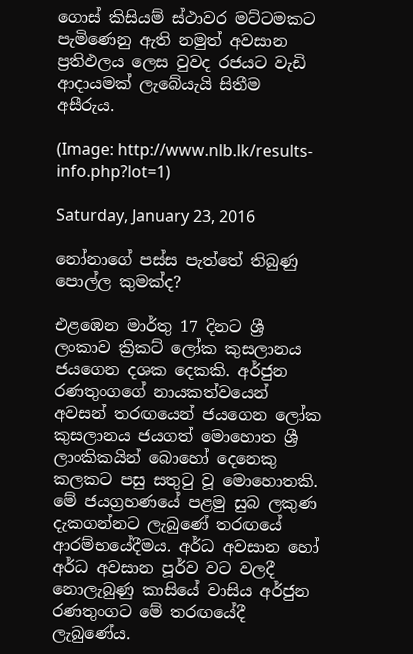ගොස් කිසියම් ස්ථාවර මට්ටමකට පැමිණෙනු ඇති නමුත් අවසාන ප්‍රතිඵලය ලෙස වුවද රජයට වැඩි ආදායමක් ලැබේයැයි සිතීම අසීරුය.

(Image: http://www.nlb.lk/results-info.php?lot=1)

Saturday, January 23, 2016

නෝනාගේ පස්ස පැත්තේ තිබුණු පොල්ල කුමක්ද?

එළඹෙන මාර්තු 17 දිනට ශ්‍රී ලංකාව ක්‍රිකට් ලෝක කුසලානය ජයගෙන දශක දෙකකි. අර්ජුන රණතුංගගේ නායකත්වයෙන් අවසන් තරඟයෙන් ජයගෙන ලෝක කුසලානය ජයගත් මොහොත ශ්‍රී ලාංකිකයින් බොහෝ දෙනෙකු කලකට පසු සතුටු වූ මොහොතකි. මේ ජයග්‍රහණයේ පළමු සුබ ලකුණ දැකගන්නට ලැබුණේ තරඟයේ ආරම්භයේදීමය. අර්ධ අවසාන හෝ අර්ධ අවසාන පූර්ව වට වලදී නොලැබුණු කාසියේ වාසිය අර්ජුන රණතුංගට මේ තරඟයේදී ලැබුණේය.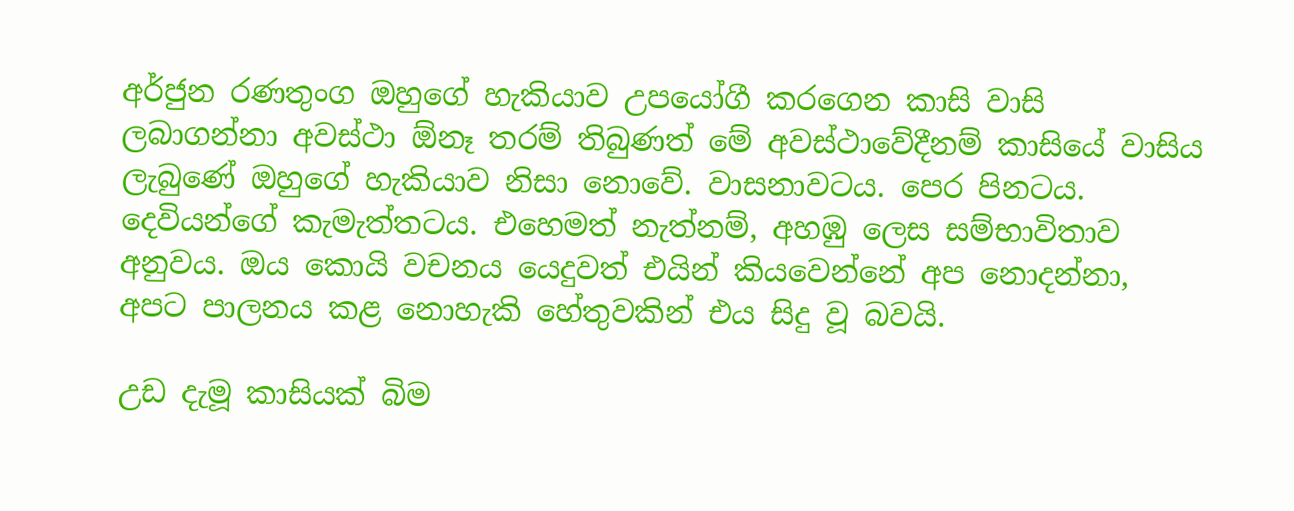අර්ජුන රණතුංග ඔහුගේ හැකියාව උපයෝගී කරගෙන කාසි වාසි ලබාගන්නා අවස්ථා ඕනෑ තරම් තිබුණත් මේ අවස්ථාවේදීනම් කාසියේ වාසිය ලැබුණේ ඔහුගේ හැකියාව නිසා නොවේ. වාසනාවටය. පෙර පිනටය. දෙවියන්ගේ කැමැත්තටය. එහෙමත් නැත්නම්, අහඹු ලෙස සම්භාවිතාව අනුවය. ඔය කොයි වචනය යෙදුවත් එයින් කියවෙන්නේ අප නොදන්නා, අපට පාලනය කළ නොහැකි හේතුවකින් එය සිදු වූ බවයි.

උඩ දැමූ කාසියක් බිම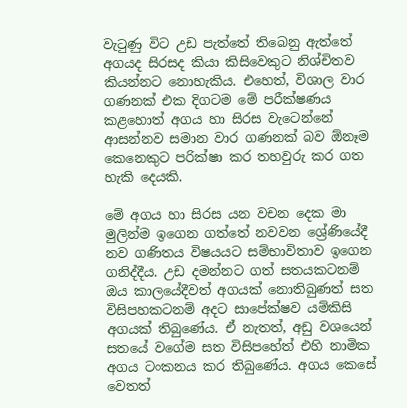වැටුණු විට උඩ පැත්තේ තිබෙනු ඇත්තේ අගයද සිරසද කියා කිසිවෙකුට නිශ්චිතව කියන්නට නොහැකිය. එහෙත්, විශාල වාර ගණනක් එක දිගටම මේ පරීක්ෂණය කළහොත් අගය හා සිරස වැටෙන්නේ ආසන්නව සමාන වාර ගණනක් බව ඕනෑම කෙනෙකුට පරික්ෂා කර තහවුරු කර ගත හැකි දෙයකි.

මේ අගය හා සිරස යන වචන දෙක මා මුලින්ම ඉගෙන ගත්තේ නවවන ශ්‍රේණියේදී නව ගණිතය විෂයයට සම්භාවිතාව ඉගෙන ගනිද්දීය. උඩ දමන්නට ගත් සතයකටනම් ඔය කාලයේදීවත් අගයක් නොතිබුණත් සත විසිපහකටනම් අදට සාපේක්ෂව යම්කිසි අගයක් තිබුණේය. ඒ නැතත්, අඩු වශයෙන් සතයේ වගේම සත විසිපහේත් එහි නාමික අගය ටංකනය කර තිබුණේය. අගය කෙසේ වෙතත්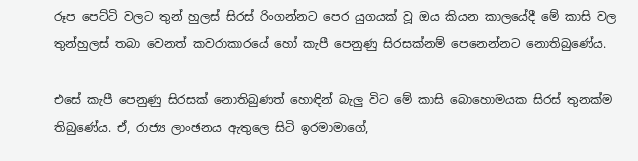රූප පෙට්ටි වලට තුන් හුලස් සිරස් රිංගන්නට පෙර යුගයක් වූ ඔය කියන කාලයේදී මේ කාසි වල තුන්හුලස් තබා වෙනත් කවරාකාරයේ හෝ කැපී පෙනුණු සිරසක්නම් පෙනෙන්නට නොතිබුණේය.

එසේ කැපී පෙනුණු සිරසක් නොතිබුණත් හොඳින් බැලු විට මේ කාසි බොහොමයක සිරස් තුනක්ම තිබුණේය. ඒ, රාජ්‍ය ලාංඡනය ඇතුලෙ සිටි ඉරමාමාගේ,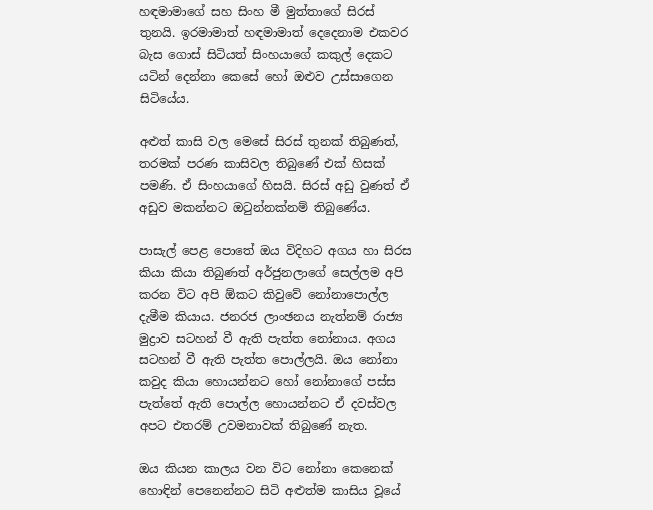හඳමාමාගේ සහ සිංහ මී මුත්තාගේ සිරස් තුනයි. ඉරමාමාත් හඳමාමාත් දෙදෙනාම එකවර බැස ගොස් සිටියත් සිංහයාගේ කකුල් දෙකට යටින් දෙන්නා කෙසේ හෝ ඔළුව උස්සාගෙන සිටියේය.

අළුත් කාසි වල මෙසේ සිරස් තුනක් තිබුණත්, තරමක් පරණ කාසිවල තිබුණේ එක් හිසක් පමණි. ඒ සිංහයාගේ හිසයි. සිරස් අඩු වුණත් ඒ අඩුව මකන්නට ඔටුන්නක්නම් තිබුණේය.

පාසැල් පෙළ පොතේ ඔය විදිහට අගය හා සිරස කියා කියා තිබුණත් අර්ජුනලාගේ සෙල්ලම අපි කරන විට අපි ඕකට කිවුවේ නෝනාපොල්ල දැමීම කියාය. ජනරජ ලාංඡනය නැත්නම් රාජ්‍ය මුද්‍රාව සටහන් වී ඇති පැත්ත නෝනාය. අගය සටහන් වී ඇති පැත්ත පොල්ලයි. ඔය නෝනා කවුද කියා හොයන්නට හෝ නෝනාගේ පස්ස පැත්තේ ඇති පොල්ල හොයන්නට ඒ දවස්වල අපට එතරම් උවමනාවක් තිබුණේ නැත.

ඔය කියන කාලය වන විට නෝනා කෙනෙක් හොඳින් පෙනෙන්නට සිටි අළුත්ම කාසිය වූයේ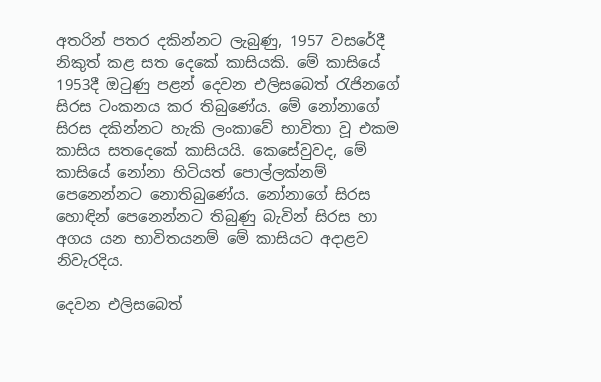අතරින් පතර දකින්නට ලැබුණු, 1957 වසරේදී නිකුත් කළ සත දෙකේ කාසියකි. මේ කාසියේ 1953දී ඔටුණු පළන් දෙවන එලිසබෙත් රැජිනගේ සිරස ටංකනය කර තිබුණේය. මේ නෝනාගේ සිරස දකින්නට හැකි ලංකාවේ භාවිතා වූ එකම කාසිය සතදෙකේ කාසියයි. කෙසේවුවද, මේ කාසියේ නෝනා හිටියත් පොල්ලක්නම් පෙනෙන්නට නොතිබුණේය. නෝනාගේ සිරස හොඳින් පෙනෙන්නට තිබුණු බැවින් සිරස හා අගය යන භාවිතයනම් මේ කාසියට අදාළව නිවැරදිය.

දෙවන එලිසබෙත්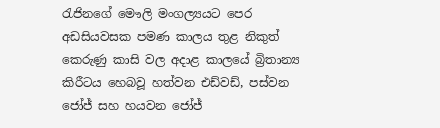රැජිනගේ මෞලි මංගල්‍යයට පෙර අඩසියවසක පමණ කාලය තුළ නිකුත් කෙරුණු කාසි වල අදාළ කාලයේ බ්‍රිතාන්‍ය කිරීටය හෙබවූ හත්වන එඩ්වඩ්, පස්වන ජෝජ් සහ හයවන ජෝජ්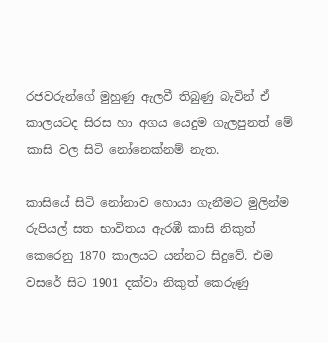රජවරුන්ගේ මුහුණු ඇලවී තිබුණු බැවින් ඒ කාලයටද සිරස හා අගය යෙදුම ගැලපුනත් මේ කාසි වල සිටි නෝනෙක්නම් නැත.

කාසියේ සිටි නෝනාව හොයා ගැනීමට මුලින්ම රුපියල් සත භාවිතය ඇරඹී කාසි නිකුත් කෙරෙනු 1870 කාලයට යන්නට සිදුවේ. එම වසරේ සිට 1901 දක්වා නිකුත් කෙරුණු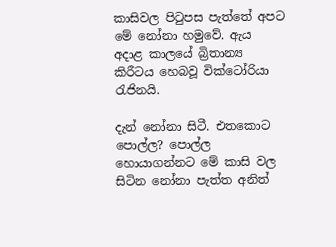කාසිවල පිටුපස පැත්තේ අපට මේ නෝනා හමුවේ. ඇය අදාළ කාලයේ බ්‍රිතාන්‍ය කිරීටය හෙබවූ වික්ටෝරියා රැජිනයි.

දැන් නෝනා සිටී. එතකොට පොල්ල? පොල්ල හොයාගන්නට මේ කාසි වල සිටින නෝනා පැත්ත අනිත්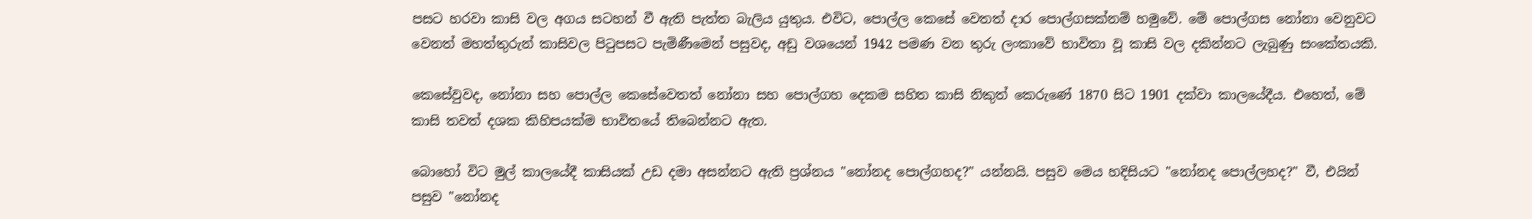පසට හරවා කාසි වල අගය සටහන් වී ඇති පැත්ත බැලිය යුතුය. එවිට, පොල්ල කෙසේ වෙතත් දාර පොල්ගසක්නම් හමුවේ. මේ පොල්ගස නෝනා වෙනුවට වෙනත් මහත්තුරුන් කාසිවල පිටුපසට පැමිණීමෙන් පසුවද, අඩු වශයෙන් 1942 පමණ වන තුරු ලංකාවේ භාවිතා වූ කාසි වල දකින්නට ලැබුණු සංකේතයකි.

කෙසේවුවද, නෝනා සහ පොල්ල කෙසේවෙතත් නෝනා සහ පොල්ගහ දෙකම සහිත කාසි නිකුත් කෙරුණේ 1870 සිට 1901 දක්වා කාලයේදීය. එහෙත්, මේ කාසි තවත් දශක කිහිපයක්ම භාවිතයේ තිබෙන්නට ඇත.

බොහෝ විට මුල් කාලයේදී කාසියක් උඩ දමා අසන්නට ඇති ප්‍රශ්නය "නෝනද පොල්ගහද?" යන්නයි. පසුව මෙය හදිසියට "නෝනද පොල්ලහද?" වී, එයින් පසුව "නෝනද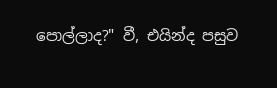පොල්ලාද?" වී, එයින්ද පසුව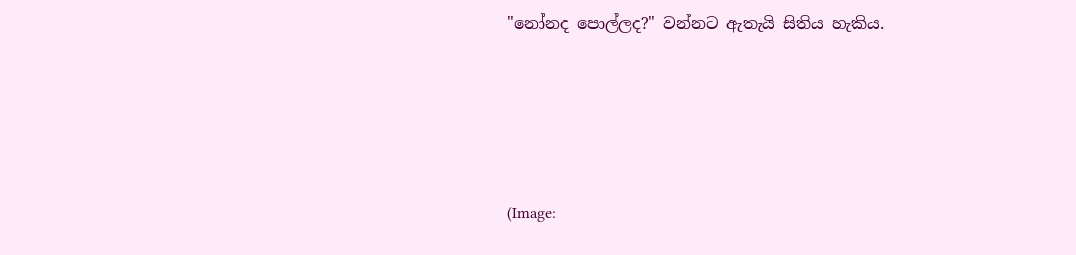"නෝනද පොල්ලද?" වන්නට ඇතැයි සිතිය හැකිය.





(Image: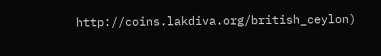http://coins.lakdiva.org/british_ceylon)